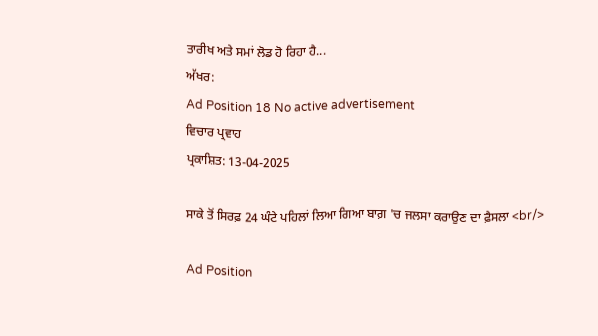ਤਾਰੀਖ ਅਤੇ ਸਮਾਂ ਲੋਡ ਹੋ ਰਿਹਾ ਹੈ...
ਅੱਖਰ:
Ad Position 18 No active advertisement
ਵਿਚਾਰ ਪ੍ਰਵਾਹ
ਪ੍ਰਕਾਸ਼ਿਤ: 13-04-2025

ਸਾਕੇ ਤੋਂ ਸਿਰਫ਼ 24 ਘੰਟੇ ਪਹਿਲਾਂ ਲਿਆ ਗਿਆ ਬਾਗ਼ 'ਚ ਜਲਸਾ ਕਰਾਉਣ ਦਾ ਫ਼ੈਸਲਾ <br/>

Ad Position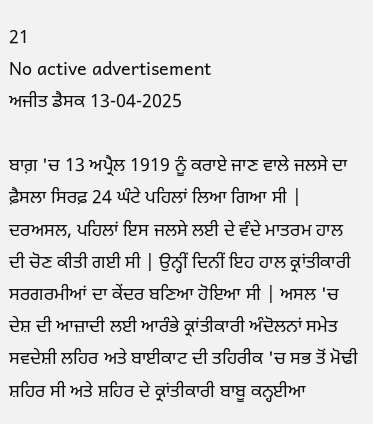21
No active advertisement
ਅਜੀਤ ਡੈਸਕ 13-04-2025

ਬਾਗ਼ 'ਚ 13 ਅਪ੍ਰੈਲ 1919 ਨੂੰ ਕਰਾਏ ਜਾਣ ਵਾਲੇ ਜਲਸੇ ਦਾ ਫ਼ੈਸਲਾ ਸਿਰਫ਼ 24 ਘੰਟੇ ਪਹਿਲਾਂ ਲਿਆ ਗਿਆ ਸੀ | ਦਰਅਸਲ, ਪਹਿਲਾਂ ਇਸ ਜਲਸੇ ਲਈ ਦੇ ਵੰਦੇ ਮਾਤਰਮ ਹਾਲ ਦੀ ਚੋਣ ਕੀਤੀ ਗਈ ਸੀ | ਉਨ੍ਹੀਂ ਦਿਨੀਂ ਇਹ ਹਾਲ ਕ੍ਰਾਂਤੀਕਾਰੀ ਸਰਗਰਮੀਆਂ ਦਾ ਕੇਂਦਰ ਬਣਿਆ ਹੋਇਆ ਸੀ | ਅਸਲ 'ਚ ਦੇਸ਼ ਦੀ ਆਜ਼ਾਦੀ ਲਈ ਆਰੰਭੇ ਕ੍ਰਾਂਤੀਕਾਰੀ ਅੰਦੋਲਨਾਂ ਸਮੇਤ ਸਵਦੇਸ਼ੀ ਲਹਿਰ ਅਤੇ ਬਾਈਕਾਟ ਦੀ ਤਹਿਰੀਕ 'ਚ ਸਭ ਤੋਂ ਮੋਢੀ ਸ਼ਹਿਰ ਸੀ ਅਤੇ ਸ਼ਹਿਰ ਦੇ ਕ੍ਰਾਂਤੀਕਾਰੀ ਬਾਬੂ ਕਨ੍ਹਈਆ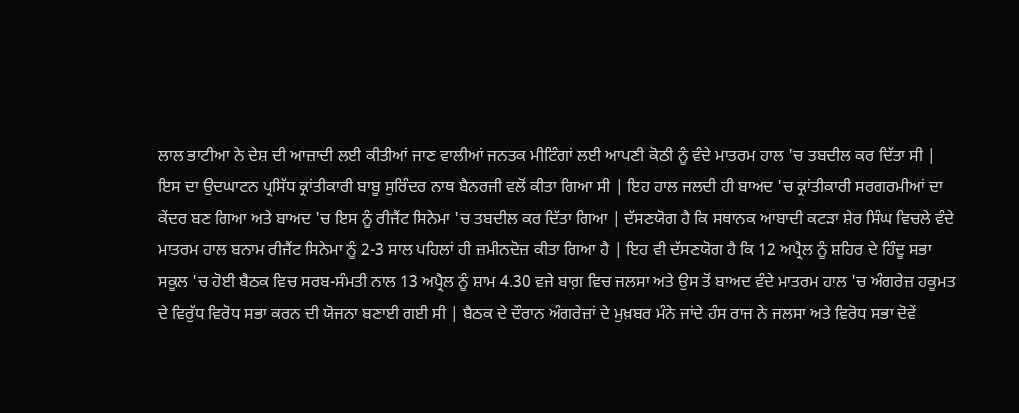ਲਾਲ ਭਾਟੀਆ ਨੇ ਦੇਸ਼ ਦੀ ਆਜ਼ਾਦੀ ਲਈ ਕੀਤੀਆਂ ਜਾਣ ਵਾਲੀਆਂ ਜਨਤਕ ਮੀਟਿੰਗਾਂ ਲਈ ਆਪਣੀ ਕੋਠੀ ਨੂੰ ਵੰਦੇ ਮਾਤਰਮ ਹਾਲ 'ਚ ਤਬਦੀਲ ਕਰ ਦਿੱਤਾ ਸੀ | ਇਸ ਦਾ ਉਦਘਾਟਨ ਪ੍ਰਸਿੱਧ ਕ੍ਰਾਂਤੀਕਾਰੀ ਬਾਬੂ ਸੁਰਿੰਦਰ ਨਾਥ ਬੈਨਰਜੀ ਵਲੋਂ ਕੀਤਾ ਗਿਆ ਸੀ | ਇਹ ਹਾਲ ਜਲਦੀ ਹੀ ਬਾਅਦ 'ਚ ਕ੍ਰਾਂਤੀਕਾਰੀ ਸਰਗਰਮੀਆਂ ਦਾ ਕੇਂਦਰ ਬਣ ਗਿਆ ਅਤੇ ਬਾਅਦ 'ਚ ਇਸ ਨੂੰ ਰੀਜੈਂਟ ਸਿਨੇਮਾ 'ਚ ਤਬਦੀਲ ਕਰ ਦਿੱਤਾ ਗਿਆ | ਦੱਸਣਯੋਗ ਹੈ ਕਿ ਸਥਾਨਕ ਆਬਾਦੀ ਕਟੜਾ ਸ਼ੇਰ ਸਿੰਘ ਵਿਚਲੇ ਵੰਦੇ ਮਾਤਰਮ ਹਾਲ ਬਨਾਮ ਰੀਜੈਂਟ ਸਿਨੇਮਾ ਨੂੰ 2-3 ਸਾਲ ਪਹਿਲਾਂ ਹੀ ਜ਼ਮੀਨਦੋਜ਼ ਕੀਤਾ ਗਿਆ ਹੈ | ਇਹ ਵੀ ਦੱਸਣਯੋਗ ਹੈ ਕਿ 12 ਅਪ੍ਰੈਲ ਨੂੰ ਸ਼ਹਿਰ ਦੇ ਹਿੰਦੂ ਸਭਾ ਸਕੂਲ 'ਚ ਹੋਈ ਬੈਠਕ ਵਿਚ ਸਰਬ-ਸੰਮਤੀ ਨਾਲ 13 ਅਪ੍ਰੈਲ ਨੂੰ ਸ਼ਾਮ 4.30 ਵਜੇ ਬਾਗ਼ ਵਿਚ ਜਲਸਾ ਅਤੇ ਉਸ ਤੋਂ ਬਾਅਦ ਵੰਦੇ ਮਾਤਰਮ ਹਾਲ 'ਚ ਅੰਗਰੇਜ਼ ਹਕੂਮਤ ਦੇ ਵਿਰੁੱਧ ਵਿਰੋਧ ਸਭਾ ਕਰਨ ਦੀ ਯੋਜਨਾ ਬਣਾਈ ਗਈ ਸੀ | ਬੈਠਕ ਦੇ ਦੌਰਾਨ ਅੰਗਰੇਜ਼ਾਂ ਦੇ ਮੁਖ਼ਬਰ ਮੰਨੇ ਜਾਂਦੇ ਹੰਸ ਰਾਜ ਨੇ ਜਲਸਾ ਅਤੇ ਵਿਰੋਧ ਸਭਾ ਦੋਵੇਂ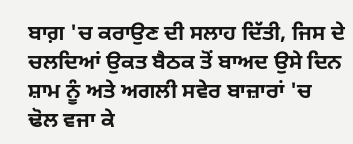ਬਾਗ਼ 'ਚ ਕਰਾਉਣ ਦੀ ਸਲਾਹ ਦਿੱਤੀ, ਜਿਸ ਦੇ ਚਲਦਿਆਂ ਉਕਤ ਬੈਠਕ ਤੋਂ ਬਾਅਦ ਉਸੇ ਦਿਨ ਸ਼ਾਮ ਨੂੰ ਅਤੇ ਅਗਲੀ ਸਵੇਰ ਬਾਜ਼ਾਰਾਂ 'ਚ ਢੋਲ ਵਜਾ ਕੇ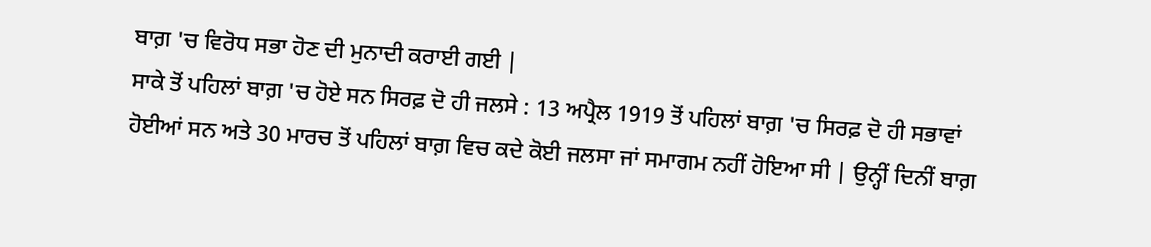ਬਾਗ਼ 'ਚ ਵਿਰੋਧ ਸਭਾ ਹੋਣ ਦੀ ਮੁਨਾਦੀ ਕਰਾਈ ਗਈ |
ਸਾਕੇ ਤੋਂ ਪਹਿਲਾਂ ਬਾਗ਼ 'ਚ ਹੋਏ ਸਨ ਸਿਰਫ਼ ਦੋ ਹੀ ਜਲਸੇ : 13 ਅਪ੍ਰੈਲ 1919 ਤੋਂ ਪਹਿਲਾਂ ਬਾਗ਼ 'ਚ ਸਿਰਫ਼ ਦੋ ਹੀ ਸਭਾਵਾਂ ਹੋਈਆਂ ਸਨ ਅਤੇ 30 ਮਾਰਚ ਤੋਂ ਪਹਿਲਾਂ ਬਾਗ਼ ਵਿਚ ਕਦੇ ਕੋਈ ਜਲਸਾ ਜਾਂ ਸਮਾਗਮ ਨਹੀਂ ਹੋਇਆ ਸੀ | ਉਨ੍ਹੀਂ ਦਿਨੀਂ ਬਾਗ਼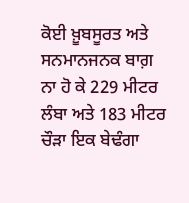ਕੋਈ ਖ਼ੂਬਸੂਰਤ ਅਤੇ ਸਨਮਾਨਜਨਕ ਬਾਗ਼ ਨਾ ਹੋ ਕੇ 229 ਮੀਟਰ ਲੰਬਾ ਅਤੇ 183 ਮੀਟਰ ਚੌੜਾ ਇਕ ਬੇਢੰਗਾ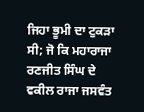ਜਿਹਾ ਭੂਮੀ ਦਾ ਟੁਕੜਾ ਸੀ; ਜੋ ਕਿ ਮਹਾਰਾਜਾ ਰਣਜੀਤ ਸਿੰਘ ਦੇ ਵਕੀਲ ਰਾਜਾ ਜਸਵੰਤ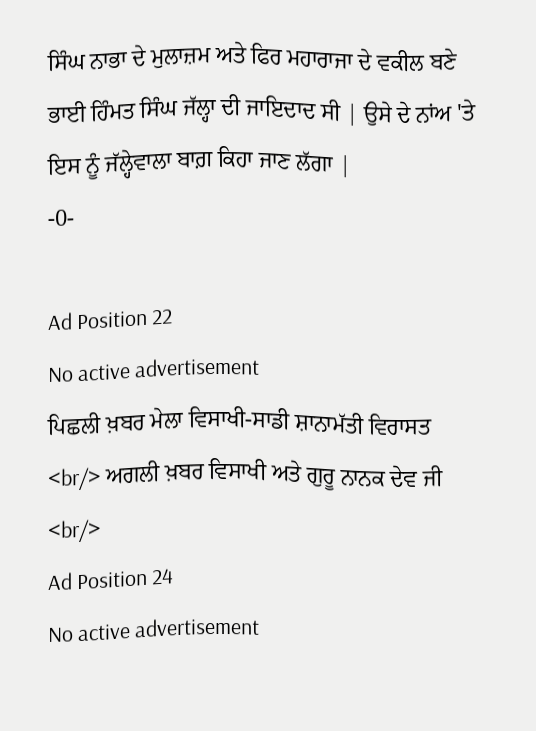ਸਿੰਘ ਨਾਭਾ ਦੇ ਮੁਲਾਜ਼ਮ ਅਤੇ ਫਿਰ ਮਹਾਰਾਜਾ ਦੇ ਵਕੀਲ ਬਣੇ ਭਾਈ ਹਿੰਮਤ ਸਿੰਘ ਜੱਲ੍ਹਾ ਦੀ ਜਾਇਦਾਦ ਸੀ | ਉਸੇ ਦੇ ਨਾਂਅ 'ਤੇ ਇਸ ਨੂੰ ਜੱਲ੍ਹੇਵਾਲਾ ਬਾਗ਼ ਕਿਹਾ ਜਾਣ ਲੱਗਾ |
-0-

Ad Position 22
No active advertisement
ਪਿਛਲੀ ਖ਼ਬਰ ਮੇਲਾ ਵਿਸਾਖੀ-ਸਾਡੀ ਸ਼ਾਨਾਮੱਤੀ ਵਿਰਾਸਤ <br/> ਅਗਲੀ ਖ਼ਬਰ ਵਿਸਾਖੀ ਅਤੇ ਗੁਰੂ ਨਾਨਕ ਦੇਵ ਜੀ <br/>
Ad Position 24
No active advertisement